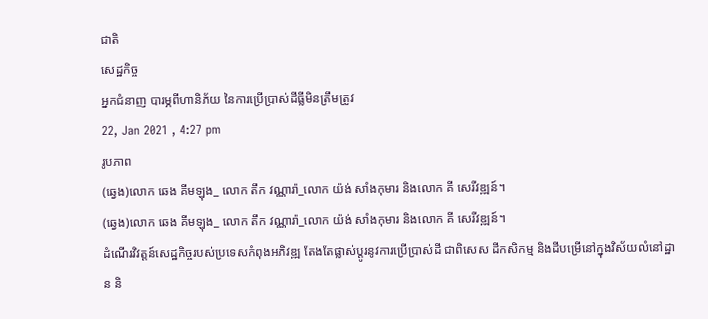ជាតិ
សេដ្ឋកិច្ច
អ្នកជំនាញ បារម្ភពីហានិភ័យ នៃការប្រើប្រាស់ដីធ្លីមិនត្រឹមត្រូវ
22, Jan 2021 , 4:27 pm
រូបភាព
(ឆ្វេង)លោក ឆេង គីមឡុង_ លោក តឹក វណ្ណារ៉ា_លោក យ៉ង់ សាំងកុមារ និងលោក គី សេរីវឌ្ឍន៍។
(ឆ្វេង)លោក ឆេង គីមឡុង_ លោក តឹក វណ្ណារ៉ា_លោក យ៉ង់ សាំងកុមារ និងលោក គី សេរីវឌ្ឍន៍។
ដំណើរវិវត្តន៍សេដ្ឋកិច្ចរបស់ប្រទេសកំពុងអភិវឌ្ឍ តែងតែផ្លាស់ប្តូរនូវការប្រើប្រាស់ដី ជាពិសេស ដីកសិកម្ម និងដីបម្រើនៅក្នុងវិស័យលំនៅដ្ឋាន និ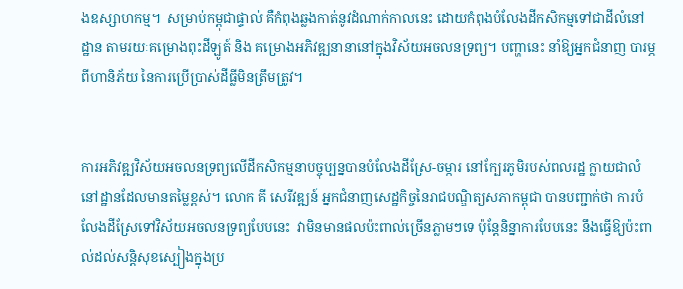ងឧស្សាហកម្ម។  សម្រាប់កម្ពុជាផ្ទាល់ គឺកំពុងឆ្លងកាត់នូវដំណាក់កាលនេះ ដោយកំពុងបំលែងដីកសិកម្មទៅជាដីលំនៅដ្ឋាន តាមរយៈគម្រោងពុះដីឡូត៍ និង គម្រោងអភិវឌ្ឍនានានៅក្នុងវិស័យអចលនទ្រព្យ។ បញ្ហានេះ នាំឱ្យអ្នកជំនាញ បារម្ភពីហានិភ័យ នៃការប្រើប្រាស់ដីធ្លីមិនត្រឹមត្រូវ។


ការអភិវឌ្ឍវិស័យអចលនទ្រព្យលើដីកសិកម្មនាបច្ចុប្បន្នបានបំលែងដីស្រែ-ចម្ការ នៅក្បែរភូមិរបស់ពលរដ្ឋ ក្លាយជាលំនៅដ្ឋានដែលមានតម្លៃខ្ពស់។ លោក គី សេរីវឌ្ឍន៍ អ្នកជំនាញសេដ្ឋកិច្ចនៃរាជបណ្ឌិត្យសភាកម្ពុជា បានបញ្ជាក់ថា ការបំលែងដីស្រែទៅវិស័យអចលនទ្រព្យបែបនេះ  វាមិនមានផលប៉ះពាល់ច្រើនភ្លាមៗទេ ប៉ុន្តែនិន្នាការបែបនេះ នឹងធ្វើឱ្យប៉ះពាល់ដល់សន្តិសុខស្បៀងក្នុងប្រ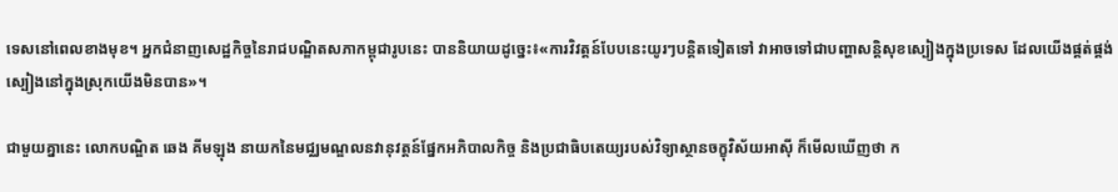ទេសនៅពេលខាងមុខ។ អ្នកជំនាញសេដ្ឋកិច្ចនៃរាជបណ្ឌិតសភាកម្ពុជារូបនេះ បាននិយាយដូច្នេះ៖«ការវិវត្តន៍បែបនេះយូរៗបន្តិតទៀតទៅ វាអាចទៅជាបញ្ហាសន្តិសុខស្បៀងក្នុងប្រទេស ដែលយើងផ្គត់ផ្គង់ស្បៀងនៅក្នុងស្រុកយើងមិនបាន»។

ជាមួយគ្នានេះ លោកបណ្ឌិត ឆេង គីមឡុង នាយកនៃមជ្ឈមណ្ឌលនវានុវត្តន៍ផ្នែកអភិបាលកិច្ច និងប្រជាធិបតេយ្យរបស់វិទ្យាស្ថានចក្ខុវិស័យអាស៊ី ក៏មើលឃើញថា ក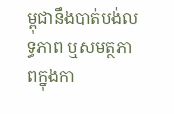ម្ពុជានឹងបាត់បង់លទ្ធភាព ឬសមត្ថភាពក្នុងកា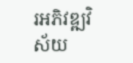រអភិវឌ្ឍវិស័យ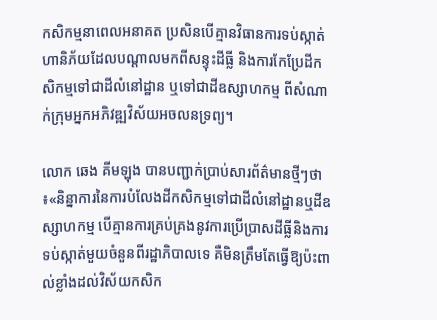កសិកម្មនាពេលអនាគត ប្រសិនបើគ្មានវិធានការទប់ស្កាត់ហានិភ័យដែលបណ្តាលមកពីសន្ទុះដីធ្លី និងការកែប្រែដីកសិកម្មទៅជាដីលំនៅដ្ឋាន ឬទៅជាដីឧស្សាហកម្ម ពីសំណាក់ក្រុមអ្នកអភិវឌ្ឍវិស័យអចលនទ្រព្យ។

លោក ឆេង គីមឡុង បានបញ្ជាក់ប្រាប់សារព័ត៌មានថ្មីៗថា៖«និន្នាការនៃការបំលែងដីកសិកម្មទៅជាដីលំនៅដ្ឋានឬដីឧស្សាហកម្ម បើគ្មានការគ្រប់គ្រងនូវការប្រើប្រាសដីធ្លីនិងការទប់ស្កាត់មួយចំនួនពីរដ្ឋាភិបាលទេ គឺមិនត្រឹមតែធ្វើឱ្យប៉ះពាល់ខ្លាំងដល់វិស័យកសិក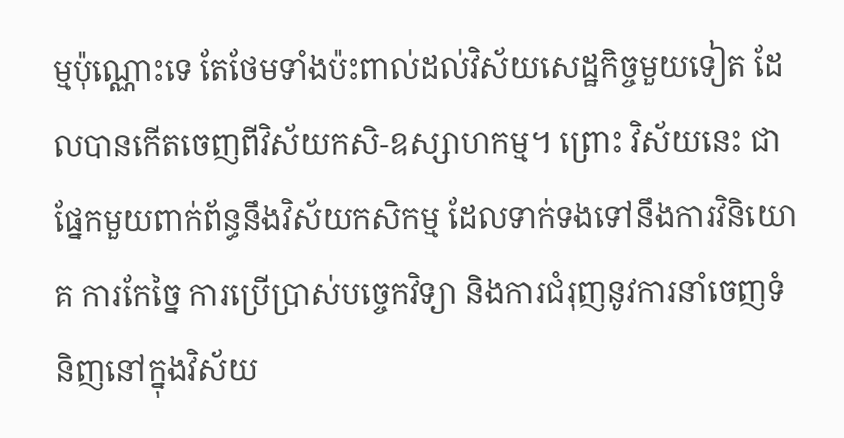ម្មប៉ុណ្ណោះទេ តែថែមទាំងប៉ះពាល់ដល់វិស័យសេដ្ឋកិច្ចមួយទៀត ដែលបានកើតចេញពីវិស័យកសិ-ឧស្សាហកម្ម។ ព្រោះ វិស័យនេះ ជាផ្នែកមួយពាក់ព័ន្ធនឹងវិស័យកសិកម្ម ដែលទាក់ទងទៅនឹងការវិនិយោគ ការកែច្នៃ ការប្រើប្រាស់បច្ចេកវិទ្យា និងការជំរុញនូវការនាំចេញទំនិញនៅក្នុងវិស័យ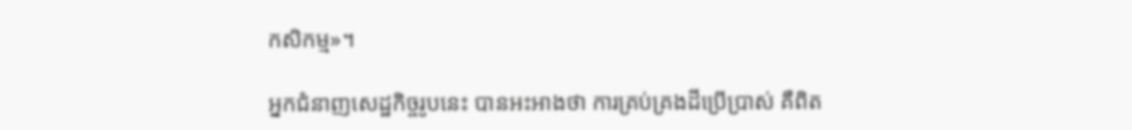កសិកម្ម»។

អ្នកជំនាញសេដ្ឋកិច្ចរូបនេះ បានអះអាងថា ការគ្រប់គ្រងដីប្រើប្រាស់ គឺពិត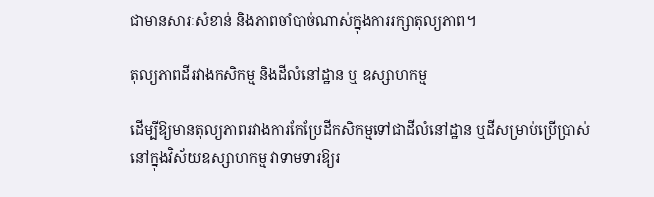ជាមានសារៈសំខាន់ និងភាពចាំបាច់ណាស់ក្នុងការរក្សាតុល្យភាព។

តុល្យភាពដីរវាងកសិកម្ម និងដីលំនៅដ្ឋាន ឬ ឧស្សាហកម្ម

ដើម្បីឱ្យមានតុល្យភាពរវាងការកែប្រែដីកសិកម្មទៅជាដីលំនៅដ្ឋាន ឬដីសម្រាប់ប្រើប្រាស់នៅក្នុងវិស័យឧស្សាហកម្ម វាទាមទារឱ្យរ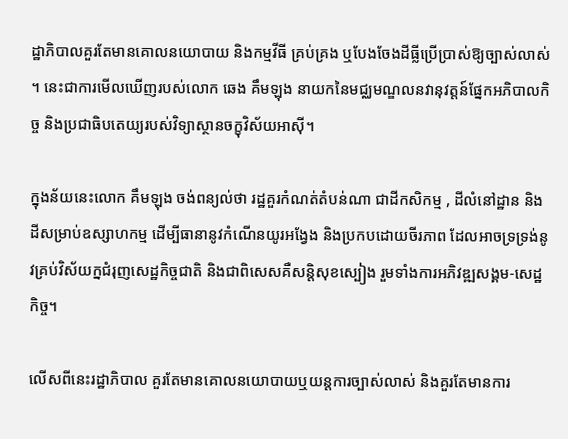ដ្ឋាភិបាលគួរតែមានគោលនយោបាយ និងកម្មវីធី គ្រប់គ្រង ឬបែងចែងដីធ្លីប្រើប្រាស់ឱ្យច្បាស់លាស់។ នេះជាការមើលឃើញរបស់លោក ឆេង គឹមឡុង នាយកនៃមជ្ឈមណ្ឌលនវានុវត្តន៍ផ្នែកអភិបាលកិច្ច និងប្រជាធិបតេយ្យរបស់វិទ្យាស្ថានចក្ខុវិស័យអាស៊ី។

ក្នុងន័យនេះលោក គឹមឡុង ចង់ពន្យល់ថា រដ្ឋគួរកំណត់តំបន់ណា ជាដីកសិកម្ម , ដីលំនៅដ្ឋាន និងដីសម្រាប់ឧស្សាហកម្ម ដើម្បីធានានូវកំណើនយូរអង្វែង និងប្រកបដោយចីរភាព ដែលអាចទ្រទ្រង់នូវគ្រប់វិស័យក្នជំរុញសេដ្ឋកិច្ចជាតិ និងជាពិសេសគឺសន្តិសុខស្បៀង រួមទាំងការអភិវឌ្ឍសង្គម-សេដ្ឋកិច្ច។

លើសពីនេះរដ្ឋាភិបាល គួរតែមានគោលនយោបាយឬយន្តការច្បាស់លាស់ និងគួរតែមានការ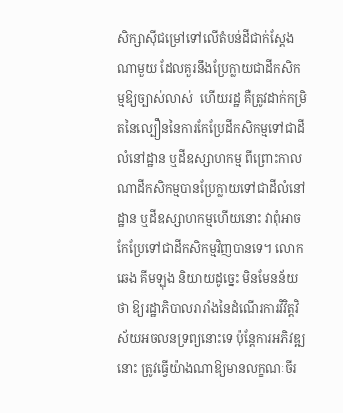សិក្សាស៊ីជម្រៅទៅលើតំបន់ដីជាក់ស្តែងណាមួយ ដែលគួរនឹងប្រែក្លាយជាដីកសិកម្មឱ្យច្បាស់លាស់  ហើយរដ្ឋ គឺត្រូវដាក់កម្រិតនៃល្បឿននៃការកែប្រែដីកសិកម្មទៅជាដីលំនៅដ្ឋាន ឬដីឧស្សាហកម្ម ពីព្រោះកាលណាដីកសិកម្មបានប្រែក្លាយទៅជាដីលំនៅដ្ឋាន ឬដីឧស្សាហកម្មហើយនោះ វាពុំអាចកែប្រែទៅជាដីកសិកម្មវិញបានទេ។ លោក ឆេង គីមឡុង និយាយដូច្នេះ មិនមែនន័យថា ឱ្យរដ្ឋាភិបាលរារាំងនៃដំណើរការវិវិត្តវិស័យអចលនទ្រព្យនោះទេ ប៉ុន្តែការអភិវឌ្ឍនោះ ត្រូវធ្វើយ៉ាងណាឱ្យមានលក្ខណៈចីរ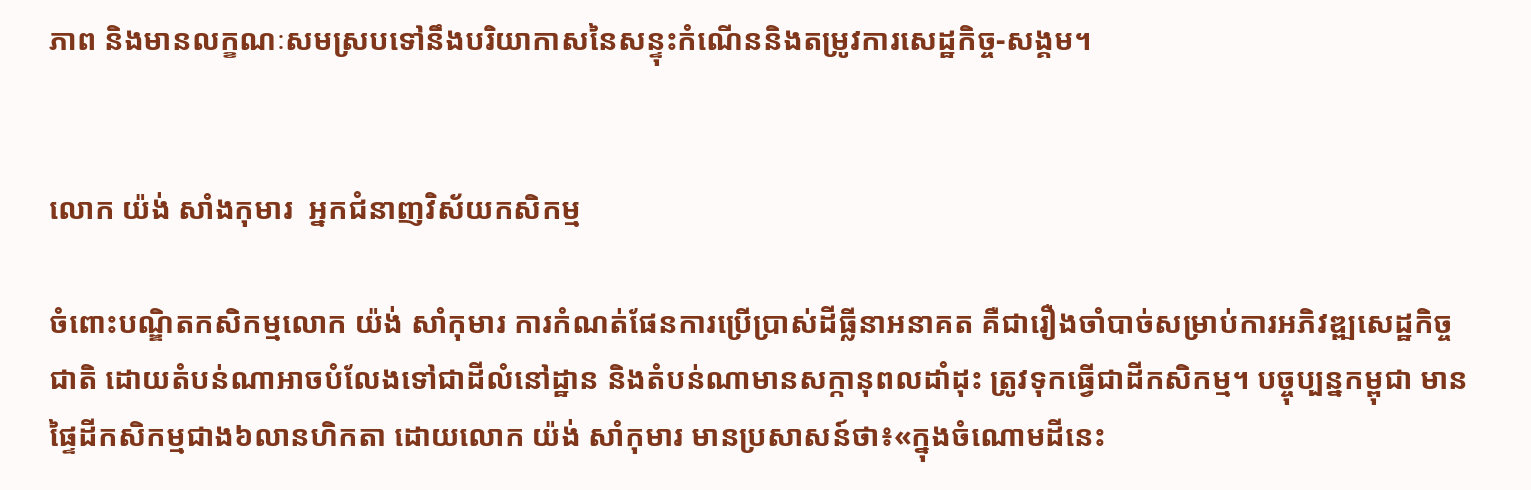ភាព និងមានលក្ខណៈសមស្របទៅនឹងបរិយាកាសនៃសន្ទុះកំណើននិងតម្រូវការសេដ្ឋកិច្ច-សង្គម។


លោក យ៉ង់ សាំងកុមារ  អ្នកជំនាញវិស័យកសិកម្ម

ចំពោះបណ្ឌិតកសិកម្មលោក យ៉ង់ សាំកុមារ ការកំណត់ផែនការប្រើប្រាស់ដីធ្លីនាអនាគត គឺជារឿងចាំបាច់សម្រាប់ការអភិវឌ្ឍសេដ្ឋកិច្ចជាតិ ដោយតំបន់ណាអាចបំលែងទៅជាដីលំនៅដ្ឋាន និងតំបន់ណាមានសក្កានុពលដាំដុះ ត្រូវទុកធ្វើជាដីកសិកម្ម។ បច្ចុប្បន្នកម្ពុជា មានផៃ្ទដីកសិកម្មជាង៦លានហិកតា ដោយលោក យ៉ង់ សាំកុមារ មានប្រសាសន៍ថា៖«ក្នុងចំណោមដីនេះ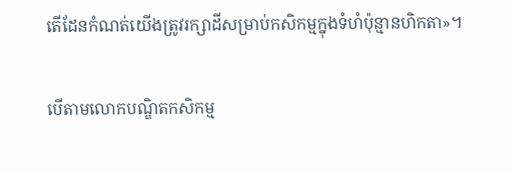តើដែនកំណត់យើងត្រូវរក្សាដីសម្រាប់កសិកម្មក្នុងទំហំប៉ុន្មានហិកតា»។

បើតាមលោកបណ្ឌិតកសិកម្ម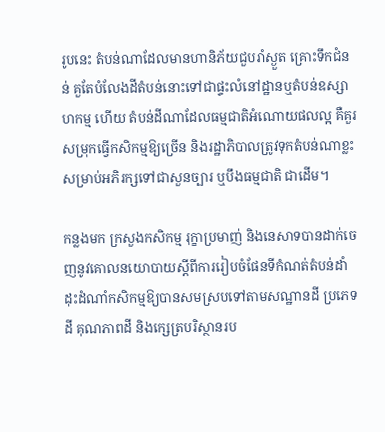រូបនេះ តំបន់ណាដែលមានហានិភ័យជួបរាំស្ងួត គ្រោះទឹកជំនន់ គួតែបំលែងដីតំបន់នោះទៅជាផ្ទះលំនៅដ្ឋានឬតំបន់ឧស្សាហកម្ម ហើយ តំបន់ដីណាដែលធម្មជាតិអំណោយផលល្អ គឺគួរសម្រុកធ្វើកសិកម្មឱ្យច្រើន និងរដ្ឋាភិបាលត្រូវទុកតំបន់ណាខ្លះសម្រាប់អភិរក្សទៅជាសួនច្បារ ឬបឹងធម្មជាតិ ជាដើម។

កន្លងមក ក្រសួងកសិកម្ម រុក្ខាប្រមាញ់ និងនេសាទបានដាក់ចេញនូវគោលនយោបាយស្តីពីការរៀបចំផែនទីកំណត់តំបន់ដាំដុះដំណាំកសិកម្មឱ្យបានសមស្របទៅតាមសណ្ឋានដី ប្រភេទដី គុណភាពដី និងក្សេត្របរិស្ថានរប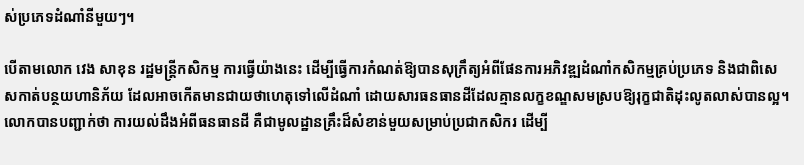ស់ប្រភេទដំណាំនីមួយៗ។

បើតាមលោក វេង សាខុន រដ្ឋមន្ត្រីកសិកម្ម ការធ្វើយ៉ាងនេះ ដើម្បីធ្វើការកំណត់ឱ្យបានសុក្រឹត្យអំពីផែនការអភិវឌ្ឍដំណាំកសិកម្មគ្រប់ប្រភេទ និងជាពិសេសកាត់បន្ថយហានិភ័យ ដែលអាចកើតមានជាយថាហេតុទៅលើដំណាំ ដោយសារធនធានដីដែលគ្មានលក្ខខណ្ឌសមស្របឱ្យរុក្ខជាតិដុះលូតលាស់បានល្អ។ លោកបានបញ្ជាក់ថា ការយល់ដឹងអំពីធនធានដី គឺជាមូលដ្ឋានគ្រឹះដ៏សំខាន់មួយសម្រាប់ប្រជាកសិករ ដើម្បី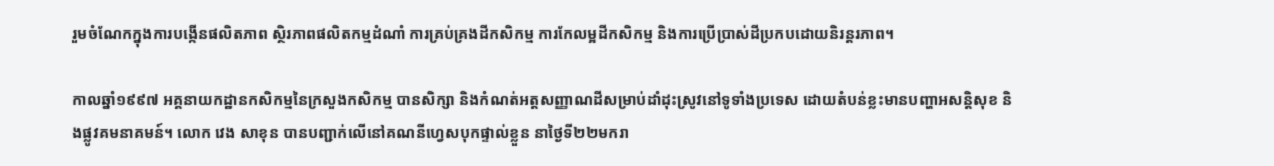រួមចំណែកក្នុងការបង្កើនផលិតភាព ស្ថិរភាពផលិតកម្មដំណាំ ការគ្រប់គ្រងដីកសិកម្ម ការកែលម្អដីកសិកម្ម និងការប្រើប្រាស់ដីប្រកបដោយនិរន្តរភាព។

កាលឆ្នាំ១៩៩៧ អគ្គនាយកដ្ឋានកសិកម្មនៃក្រសួងកសិកម្ម បានសិក្សា និងកំណត់អត្តសញ្ញាណដីសម្រាប់ដាំដុះស្រូវនៅទូទាំងប្រទេស ដោយតំបន់ខ្លះមានបញ្ហាអសន្តិសុខ និងផ្លូវគមនាគមន៍។ លោក វេង សាខុន បានបញ្ជាក់លើនៅគណនីហ្វេសបុកផ្ទាល់ខ្លួន នាថ្ងៃទី២២មករា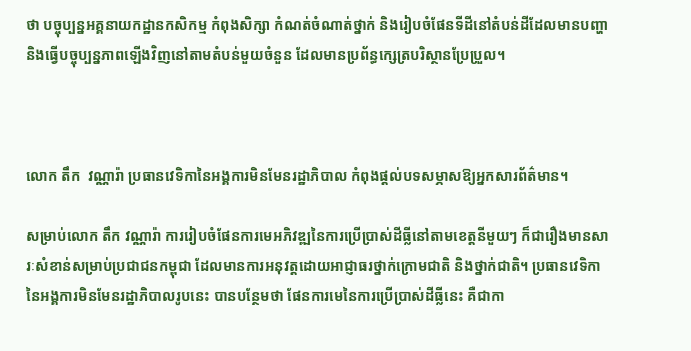ថា បច្ចុប្បន្នអគ្គនាយកដ្ឋានកសិកម្ម កំពុងសិក្សា កំណត់ចំណាត់ថ្នាក់ និងរៀបចំផែនទីដីនៅតំបន់ដីដែលមានបញ្ហា និងធ្វើបច្ចុប្បន្នភាពឡើងវិញនៅតាមតំបន់មួយចំនួន ដែលមានប្រព័ន្ធក្សេត្របរិស្ថានប្រែប្រួល។



លោក តឹក  វណ្ណារ៉ា ប្រធានវេទិកានៃអង្គការមិនមែនរដ្ឋាភិបាល កំពុងផ្តល់បទសម្ភាសឱ្យអ្នកសារព័ត៌មាន។

សម្រាប់លោក តឹក វណ្ណារ៉ា ការរៀបចំផែនការមេអភិវឌ្ឍនៃការប្រើប្រាស់ដីធ្លីនៅតាមខេត្តនីមួយៗ ក៏ជារឿងមានសារៈសំខាន់សម្រាប់ប្រជាជនកម្ពុជា ដែលមានការអនុវត្តដោយអាជ្ញាធរថ្នាក់ក្រោមជាតិ និងថ្នាក់ជាតិ។ ប្រធានវេទិកានៃអង្គការមិនមែនរដ្ឋាភិបាលរូបនេះ បានបន្ថែមថា ផែនការមេនៃការប្រើប្រាស់ដីធ្លីនេះ គឺជាកា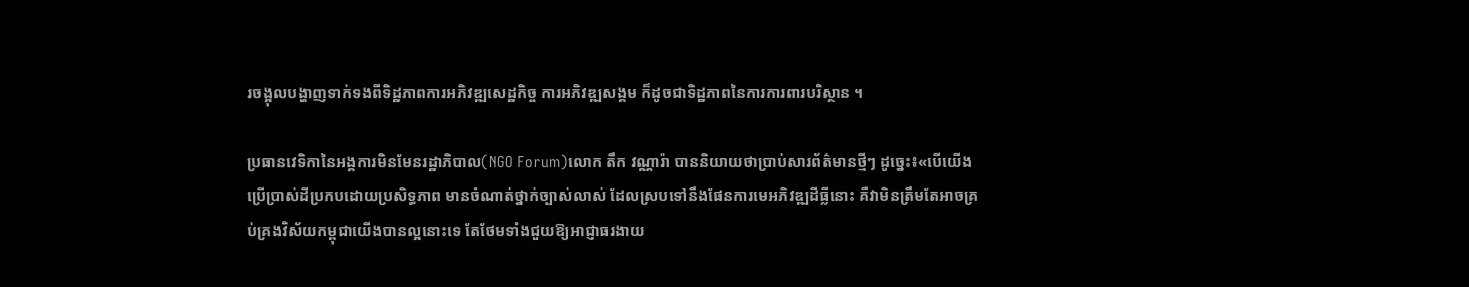រចង្អុលបង្ហាញទាក់ទងពីទិដ្ឋភាពការអភិវឌ្ឍសេដ្ឋកិច្ច ការអភិវឌ្ឍសង្គម ក៏ដូចជាទិដ្ឋភាពនៃការការពារបរិស្ថាន ។

ប្រធានវេទិកានៃអង្គការមិនមែនរដ្ឋាភិបាល(NGO Forum)លោក តឹក វណ្ណារ៉ា បាននិយាយថាប្រាប់សារព័ត៌មានថ្មីៗ ដូច្នេះ៖«បើយើងប្រើប្រាស់ដីប្រកបដោយប្រសិទ្ធភាព មានចំណាត់ថ្នាក់ច្បាស់លាស់ ដែលស្របទៅនឹងផែនការមេអភិវឌ្ឍដីធ្លីនោះ គឺវាមិនត្រឹមតែអាចគ្រប់គ្រងវិស័យកម្ពុជាយើងបានល្អនោះទេ តែថែមទាំងជួយឱ្យអាជ្ញាធរងាយ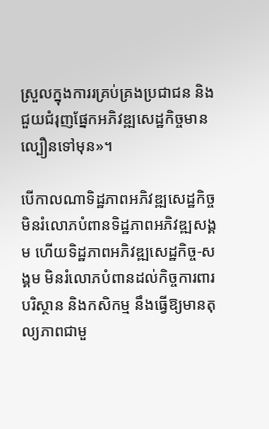ស្រួលក្នុងការរគ្រប់គ្រងប្រជាជន និង ជួយជំរុញផ្នែកអភិវឌ្ឍសេដ្ឋកិច្ចមានល្បឿនទៅមុន»។

បើកាលណាទិដ្ឋភាពអភិវឌ្ឍសេដ្ឋកិច្ច មិនរំលោភបំពានទិដ្ឋភាពអភិវឌ្ឍសង្គម ហើយទិដ្ឋភាពអភិវឌ្ឍសេដ្ឋកិច្ច-សង្គម មិនរំលោភបំពានដល់កិច្ចការពារបរិស្ថាន និងកសិកម្ម នឹងធ្វើឱ្យមានតុល្យភាពជាមួ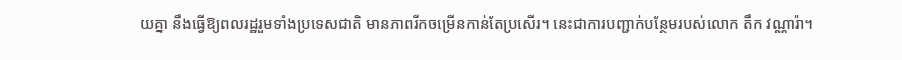យគ្នា នឹងធ្វើឱ្យពលរដ្ឋរួមទាំងប្រទេសជាតិ មានភាពរីកចម្រើនកាន់តែប្រសើរ។ នេះជាការបញ្ជាក់បន្ថែមរបស់លោក តឹក វណ្ណារ៉ា។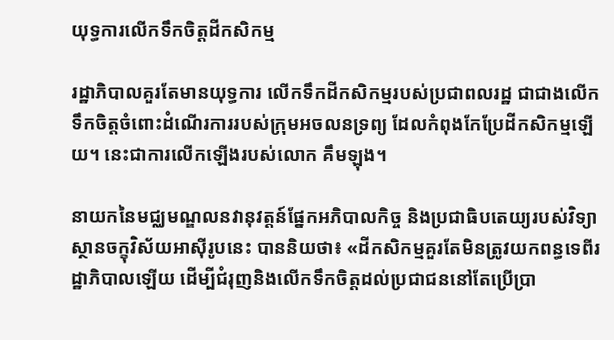យុទ្ធការលើកទឹកចិត្តដីកសិកម្ម

រដ្ឋាភិបាលគួរតែមានយុទ្ធការ លើកទឹកដីកសិកម្មរបស់ប្រជាពលរដ្ឋ ជាជាងលើកទឹកចិត្តចំពោះដំណើរការរបស់ក្រុមអចលនទ្រព្យ ដែលកំពុងកែប្រែដីកសិកម្មឡើយ។ នេះជាការលើកឡើងរបស់លោក គឹមឡុង។

នាយកនៃមជ្ឈមណ្ឌលនវានុវត្តន៍ផ្នែកអភិបាលកិច្ច និងប្រជាធិបតេយ្យរបស់វិទ្យាស្ថានចក្ខុវិស័យអាស៊ីរូបនេះ បាននិយថា៖ «ដីកសិកម្មគួរតែមិនត្រូវយកពន្ធទេពីរដ្ឋាភិបាលឡើយ ដើម្បីជំរុញនិងលើកទឹកចិត្តដល់ប្រជាជននៅតែប្រើប្រា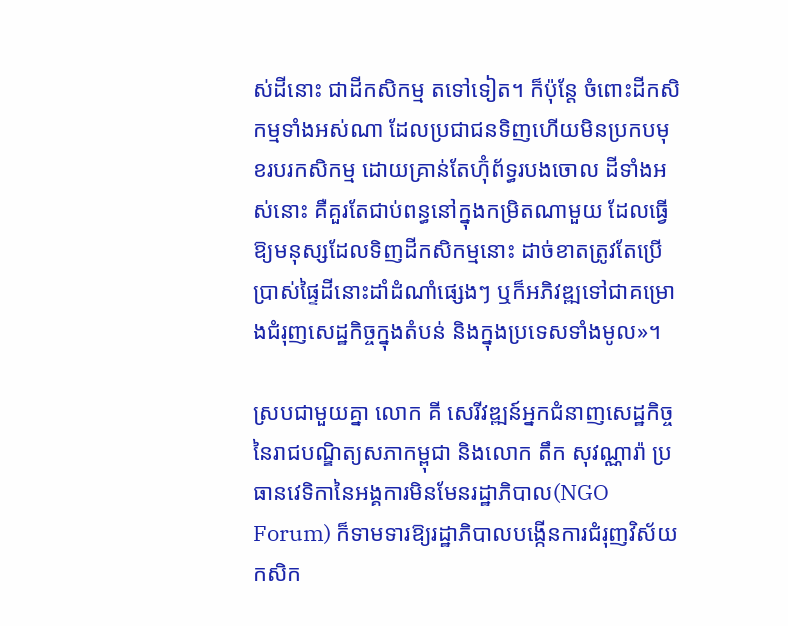ស់ដីនោះ ជាដីកសិកម្ម តទៅទៀត។ ក៏ប៉ុន្តែ ចំពោះដីកសិកម្មទាំងអស់ណា ដែលប្រជាជនទិញហើយមិនប្រកបមុខរបរកសិកម្ម ដោយគ្រាន់តែហ៊ុំព័ទ្ធរបងចោល ដីទាំងអស់នោះ គឺគួរតែជាប់ពន្ធនៅក្នុងកម្រិតណាមួយ ដែលធ្វើឱ្យមនុស្សដែលទិញដីកសិកម្មនោះ ដាច់ខាតត្រូវតែប្រើប្រាស់ផ្ទៃដីនោះដាំដំណាំផ្សេងៗ ឬក៏អភិវឌ្ឍទៅជាគម្រោងជំរុញសេដ្ឋកិច្ចក្នុងតំបន់ និងក្នុងប្រទេសទាំងមូល»។

ស្របជាមួយគ្នា លោក គី សេរីវឌ្ឍន៍អ្នកជំនាញសេដ្ឋកិច្ចនៃរាជបណ្ឌិត្យសភាកម្ពុជា និងលោក តឹក សុវណ្ណារ៉ា ប្រធានវេទិកានៃអង្គការមិនមែនរដ្ឋាភិបាល(NGO Forum) ក៏ទាមទារឱ្យរដ្ឋាភិបាលបង្កើនការជំរុញវិស័យកសិក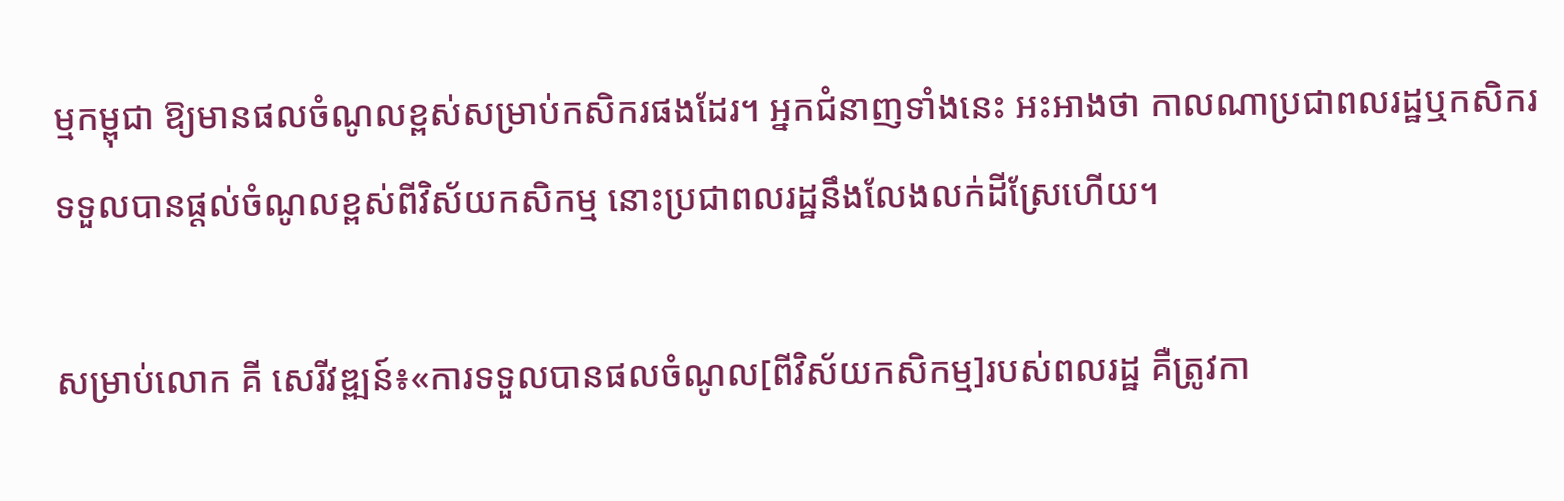ម្មកម្ពុជា ឱ្យមានផលចំណូលខ្ពស់សម្រាប់កសិករផងដែរ។ អ្នកជំនាញទាំងនេះ អះអាងថា កាលណាប្រជាពលរដ្ឋឬកសិករ ទទួលបានផ្តល់ចំណូលខ្ពស់ពីវិស័យកសិកម្ម នោះប្រជាពលរដ្ឋនឹងលែងលក់ដីស្រែហើយ។

សម្រាប់លោក គី សេរីវឌ្ឍន៍៖«ការទទួលបានផលចំណូល[ពីវិស័យកសិកម្ម]របស់ពលរដ្ឋ គឺត្រូវកា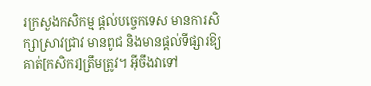រក្រសួងកសិកម្ម ផ្តល់បច្ចេកទេស មានការសិក្សាស្រាវជ្រាវ មានពូជ និងមានផ្តល់ទីផ្សារឱ្យគាត់[កសិករ]ត្រឹមត្រូវ។ អ៊ីចឹងវាទៅ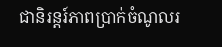ជានិរន្តរ៍ភាពប្រាក់ចំណូលរ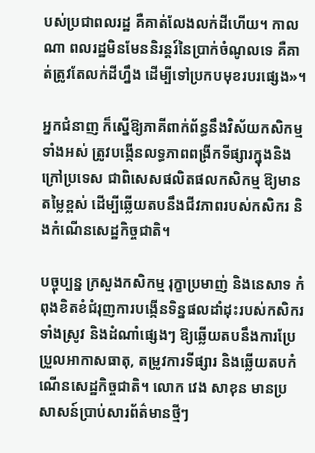បស់ប្រជាពលរដ្ឋ គឺគាត់លែងលក់ដីហើយ។ កាលណា ពលរដ្ឋមិនមែននិរន្តរ៍នៃប្រាក់ចំណូលទេ គឺគាត់ត្រូវតែលក់ដីហ្នឹង ដើម្បីទៅប្រកបមុខរបរផ្សេង»។

អ្នកជំនាញ ក៏ស្នើឱ្យភាគីពាក់ព័ន្ធនឹងវិស័យកសិកម្មទាំងអស់ ត្រូវបង្កើនលទ្ធភាពពង្រីកទីផ្សារក្នុងនិងក្រៅប្រទេស ជាពិសេសផលិតផលកសិកម្ម ឱ្យមានតម្លៃខ្ពស់ ដើម្បីឆ្លើយតបនឹងជីវភាពរបស់កសិករ និងកំណើនសេដ្ឋកិច្ចជាតិ។

បច្ចុប្បន្ន ក្រសួងកសិកម្ម រុក្ខាប្រមាញ់ និងនេសាទ កំពុងខិតខំជំរុញការបង្កើនទិន្នផលដាំដុះរបស់កសិករទាំងស្រូវ និងដំណាំផ្សេងៗ ឱ្យឆ្លើយតបនឹងការប្រែប្រួលអាកាសធាតុ, តម្រូវការទីផ្សារ និងឆ្លើយតបកំណើនសេដ្ឋកិច្ចជាតិ។ លោក វេង សាខុន មានប្រសាសន៍ប្រាប់សារព័ត៌មានថ្មីៗ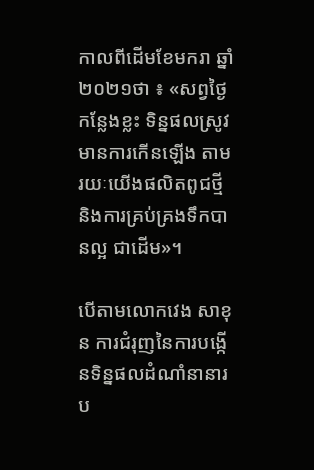កាលពីដើមខែមករា ឆ្នាំ២០២១ថា ៖ «សព្វថ្ងៃកន្លែងខ្លះ ទិន្នផលស្រូវមានការកើនឡើង តាមរយៈយើងផលិតពូជថ្មី និងការគ្រប់គ្រងទឹកបានល្អ ជាដើម»។

បើតាមលោកវេង សាខុន ការជំរុញនៃការបង្កើនទិន្នផលដំណាំនានារប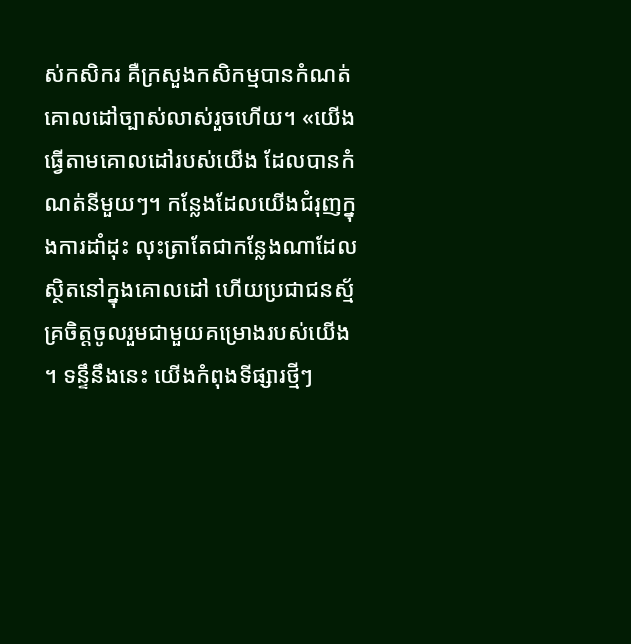ស់កសិករ គឺក្រសួងកសិកម្មបានកំណត់គោលដៅច្បាស់លាស់រួចហើយ។ «យើងធ្វើតាមគោលដៅរបស់យើង ដែលបានកំណត់នីមួយៗ។ កន្លែងដែលយើងជំរុញក្នុងការដាំដុះ លុះត្រាតែជាកន្លែងណាដែលស្ថិតនៅក្នុងគោលដៅ ហើយប្រជាជនស្ម័គ្រចិត្តចូលរួមជាមួយគម្រោងរបស់យើង។ ទន្ទឹនឹងនេះ យើងកំពុងទីផ្សារថ្មីៗ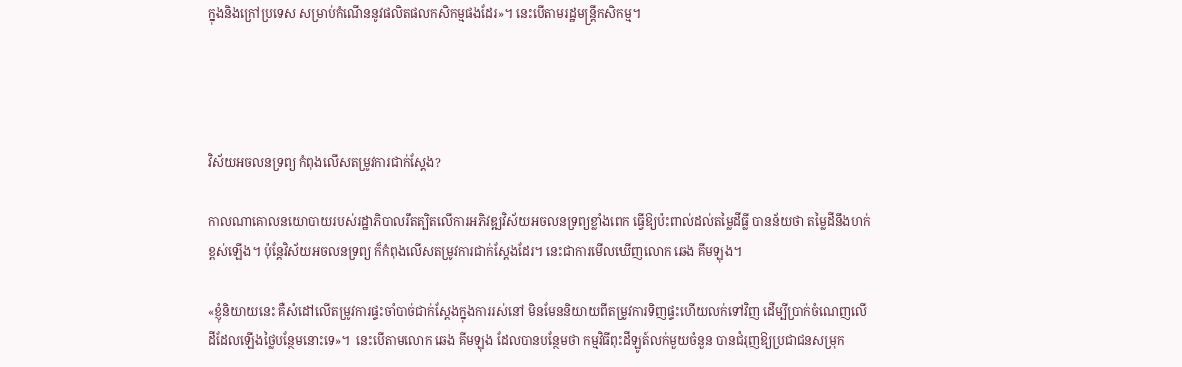ក្នុងនិងក្រៅប្រទេស សម្រាប់កំណើននូវផលិតផលកសិកម្មផងដែរ»។ នេះបើតាមរដ្ឋមន្ត្រីកសិកម្ម។




វិស័យអចលនទ្រព្យ កំពុងលើសតម្រូវការជាក់ស្ដែង?

កាលណាគោលនយោបាយរបស់រដ្ឋាភិបាលរឹតត្បិតលើការអភិវឌ្ឍវិស័យអចលនទ្រព្យខ្លាំងពេក ធ្វើឱ្យប៉ះពាល់ដល់តម្លៃដីធ្លី បានន័យថា តម្លៃដីនឹងហក់ខ្ពស់ឡើង។ ប៉ុន្តែវិស័យអចលនទ្រព្យ ក៏កំពុងលើសតម្រូវការជាក់ស្ដែងដែរ។ នេះជាការមើលឃើញលោក ឆេង គីមឡុង។

«ខ្ញុំនិយាយនេះ គឺសំដៅលើតម្រូវការផ្ទះចាំបាច់ជាក់ស្តែងក្នុងការរស់នៅ មិនមែននិយាយពីតម្រូវការទិញផ្ទះហើយលក់ទៅវិញ ដើម្បីប្រាក់ចំណេញលើដីដែលឡើងថ្លៃបន្ថែមនោះទេ»។  នេះបើតាមលោក ឆេង គីមឡុង ដែលបានបន្ថែមថា កម្មវិធីពុះដីឡូត៍លក់មួយចំនួន បានជំរុញឱ្យប្រជាជនសម្រុក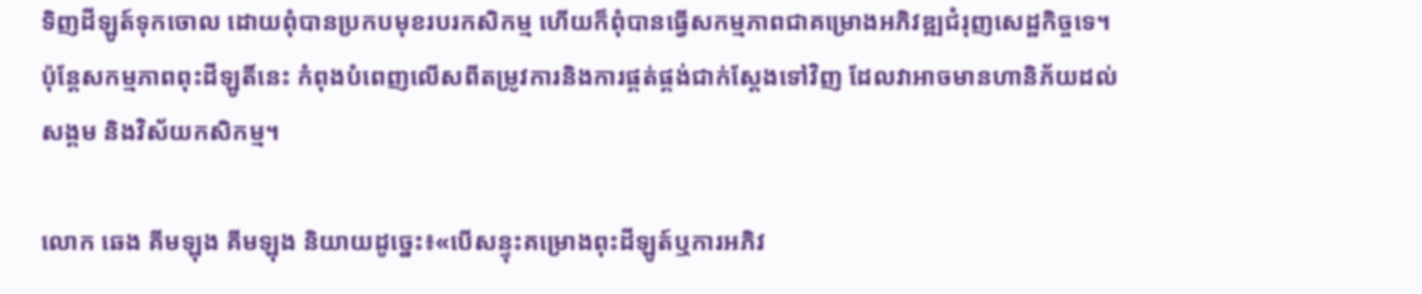ទិញដីឡូត៍ទុកចោល ដោយពុំបានប្រកបមុខរបរកសិកម្ម ហើយក៏ពុំបានធ្វើសកម្មភាពជាគម្រោងអភិវឌ្ឍជំរុញសេដ្ឋកិច្ចទេ។ ប៉ុន្តែសកម្មភាពពុះដីឡូតិ៍នេះ កំពុងបំពេញលើសពីតម្រូវការនិងការផ្គត់ផ្គង់ជាក់ស្តែងទៅវិញ ដែលវាអាចមានហានិភ័យដល់សង្គម និងវិស័យកសិកម្ម។

លោក ឆេង គីមឡុង គីមឡុង និយាយដូច្នេះ៖«បើសន្ទុះគម្រោងពុះដីឡូត៍ឬការអភិវ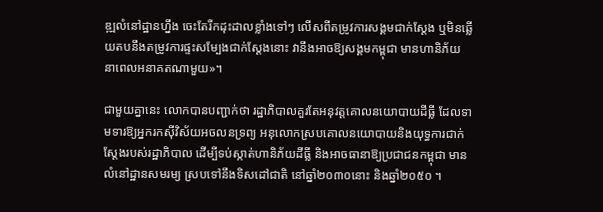ឌ្ឍលំនៅដ្ឋានហ្នឹង ចេះតែរីកដុះដាលខ្លាំងទៅៗ លើសពីតម្រូវការសង្គមជាក់ស្តែង ឬមិនឆ្លើយតបនឹងតម្រូវការផ្ទះសម្បែងជាក់ស្តែងនោះ វានឹងអាចឱ្យសង្គមកម្ពុជា មានហានិភ័យ នាពេលអនាគតណាមួយ»។

ជាមួយគ្នានេះ លោកបានបញ្ជាក់ថា រដ្ឋាភិបាលគួរតែអនុវត្តគោលនយោបាយដីធ្លី ដែលទាមទារឱ្យអ្នករកស៊ីវិស័យអចលនទ្រព្យ អនុលោកស្របគោលនយោបាយនិងយុទ្ធការជាក់ស្តែងរបស់រដ្ឋាភិបាល ដើម្បីទប់ស្កាត់ហានិភ័យដីធ្លី និងអាចធានាឱ្យប្រជាជនកម្ពុជា មានលំនៅដ្ឋានសមរម្យ ស្របទៅនឹងទិសដៅជាតិ នៅឆ្នាំ២០៣០នោះ និងឆ្នាំ២០៥០ ។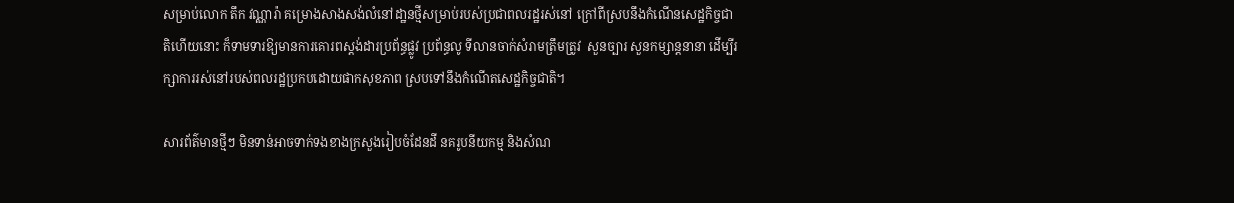សម្រាប់លោក តឹក វណ្ណារ៉ា គម្រោងសាងសង់លំនៅដា្ឋនថ្មីសម្រាប់របស់ប្រជាពលរដ្ឋរស់នៅ ក្រៅពីស្របនឹងកំណើនសេដ្ឋកិច្ចជាតិហើយនោះ ក៏ទាមទារឱ្យមានការគោរពស្តង់ដារប្រព័ន្ធផ្លូវ ប្រព័ន្ធលូ ទីលានចាក់សំរាមត្រឹមត្រូវ  សួនច្បារ សួនកម្សាន្តនានា ដើម្បីរក្សាការរស់នៅរបស់ពលរដ្ឋប្រកបដោយផាកសុខភាព ស្របទៅនឹងកំណើតសេដ្ឋកិច្ចជាតិ។

សារព័ត៌មានថ្មីៗ មិនទាន់អាចទាក់ទងខាងក្រសួងរៀបចំដែនដី នគរូបនីយកម្ម និងសំណ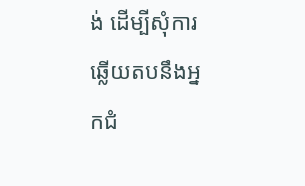ង់ ដើម្បីសុំការឆ្លើយតបនឹងអ្នកជំ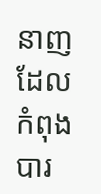នាញ ដែលកំពុងបារ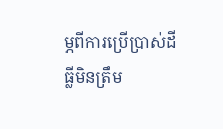ម្ភពីការប្រើប្រាស់ដីធ្លីមិនត្រឹម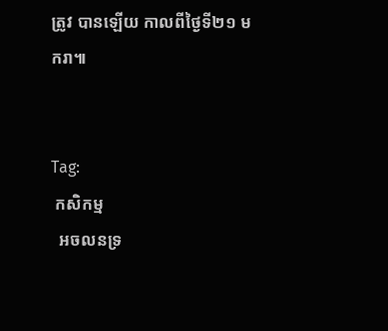ត្រូវ បានឡើយ កាលពីថ្ងៃទី២១ មករា៕


Tag:
 កសិកម្ម
  អចលនទ្រ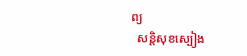ព្យ
  សន្តិសុខស្បៀង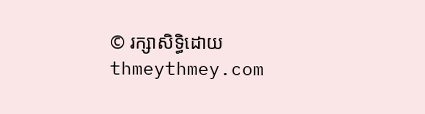© រក្សាសិទ្ធិដោយ thmeythmey.com